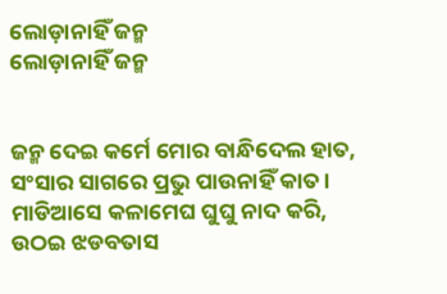ଲୋଡ଼ାନାହିଁ ଜନ୍ମ
ଲୋଡ଼ାନାହିଁ ଜନ୍ମ


ଜନ୍ମ ଦେଇ କର୍ମେ ମୋର ବାନ୍ଧିଦେଲ ହାତ,
ସଂସାର ସାଗରେ ପ୍ରଭୁ ପାଉନାହିଁ କାତ।
ମାଡିଆସେ କଳାମେଘ ଘୁଘୁ ନାଦ କରି,
ଉଠଇ ଝଡବତାସ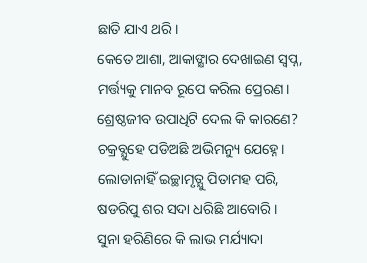ଛାତି ଯାଏ ଥରି।
କେତେ ଆଶା, ଆକାଙ୍କ୍ଷାର ଦେଖାଇଣ ସ୍ବପ୍ନ,
ମର୍ତ୍ତ୍ୟକୁ ମାନବ ରୂପେ କରିଲ ପ୍ରେରଣ।
ଶ୍ରେଷ୍ଠଜୀବ ଉପାଧିଟି ଦେଲ କି କାରଣେ?
ଚକ୍ରବ୍ଯୁହେ ପଡିଅଛି ଅଭିମନ୍ୟୁ ଯେହ୍ନେ।
ଲୋଡାନାହିଁ ଇଚ୍ଛାମୃତ୍ଯୁ ପିତାମହ ପରି,
ଷଡରିପୁ ଶର ସଦା ଧରିଛି ଆବୋରି।
ସୁନା ହରିଣିରେ କି ଲାଭ ମର୍ଯ୍ୟାଦା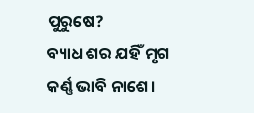ପୁରୁଷେ?
ବ୍ୟାଧ ଶର ଯହିଁ ମୃଗ କର୍ଣ୍ଣ ଭାବି ନାଶେ।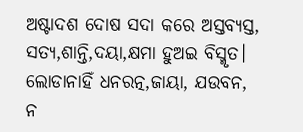ଅଷ୍ଟାଦଶ ଦୋଷ ସଦା କରେ ଅସ୍ତବ୍ୟସ୍ତ,
ସତ୍ଯ,ଶାନ୍ତି,ଦୟା,କ୍ଷମା ହୁଅଇ ବିସ୍ମୃତ।
ଲୋଡାନାହିଁ ଧନରତ୍ନ,ଜାୟା, ଯଉବନ,
ନ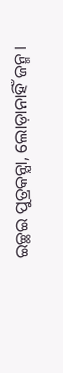ଇଚ୍ଛଇ ପୁତ୍ରକନ୍ଯା, ଲୋଡ଼ାନାହିଁ ଜନ୍ମ ।